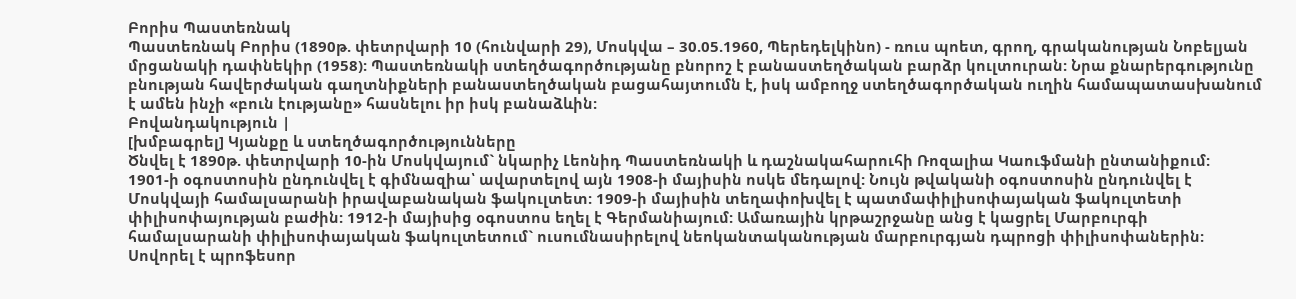Բորիս Պաստեռնակ
Պաստեռնակ Բորիս (1890թ. փետրվարի 10 (հունվարի 29), Մոսկվա – 30.05.1960, Պերեդելկինո) - ռուս պոետ, գրող, գրականության Նոբելյան մրցանակի դափնեկիր (1958): Պաստեռնակի ստեղծագործությանը բնորոշ է բանաստեղծական բարձր կուլտուրան: Նրա քնարերգությունը բնության հավերժական գաղտնիքների բանաստեղծական բացահայտումն է, իսկ ամբողջ ստեղծագործական ուղին համապատասխանում է ամեն ինչի «բուն էությանը» հասնելու իր իսկ բանաձևին:
Բովանդակություն |
[խմբագրել] Կյանքը և ստեղծագործությունները
Ծնվել է 1890թ. փետրվարի 10-ին Մոսկվայում` նկարիչ Լեոնիդ Պաստեռնակի և դաշնակահարուհի Ռոզալիա Կաուֆմանի ընտանիքում:
1901-ի օգոստոսին ընդունվել է գիմնազիա՝ ավարտելով այն 1908-ի մայիսին ոսկե մեդալով: Նույն թվականի օգոստոսին ընդունվել է Մոսկվայի համալսարանի իրավաբանական ֆակուլտետ: 1909-ի մայիսին տեղափոխվել է պատմափիլիսոփայական ֆակուլտետի փիլիսոփայության բաժին: 1912-ի մայիսից օգոստոս եղել է Գերմանիայում: Ամառային կրթաշրջանը անց է կացրել Մարբուրգի համալսարանի փիլիսոփայական ֆակուլտետում` ուսումնասիրելով նեոկանտականության մարբուրգյան դպրոցի փիլիսոփաներին: Սովորել է պրոֆեսոր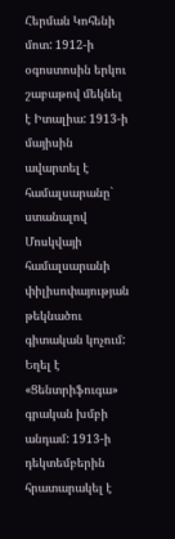Հերման Կոհենի մոտ: 1912-ի օգոստոսին երկու շաբաթով մեկնել է Իտալիա: 1913-ի մայիսին ավարտել է համալսարանը` ստանալով Մոսկվայի համալսարանի փիլիսոփայության թեկնածու գիտական կոչում: Եղել է «Ցենտրիֆուգա» գրական խմբի անդամ: 1913-ի դեկտեմբերին հրատարակել է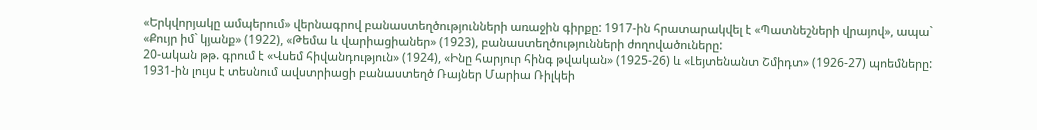«Երկվորյակը ամպերում» վերնագրով բանաստեղծությունների առաջին գիրքը: 1917-ին հրատարակվել է «Պատնեշների վրայով», ապա` «Քույր իմ` կյանք» (1922), «Թեմա և վարիացիաներ» (1923), բանաստեղծությունների ժողովածուները:
20-ական թթ. գրում է «Վսեմ հիվանդություն» (1924), «Ինը հարյուր հինգ թվական» (1925-26) և «Լեյտենանտ Շմիդտ» (1926-27) պոեմները:
1931-ին լույս է տեսնում ավստրիացի բանաստեղծ Ռայներ Մարիա Ռիլկեի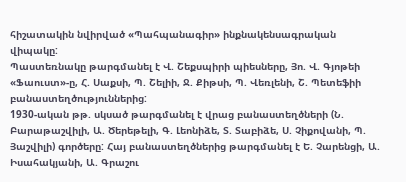հիշատակին նվիրված «Պահպանագիր» ինքնակենսագրական վիպակը:
Պաստեռնակը թարգմանել է Վ. Շեքսպիրի պիեսները, Յո. Վ. Գյոթեի «Ֆաուստ»-ը, Հ. Սաքսի, Պ. Շելիի, Ջ. Քիթսի, Պ. Վեռլենի, Շ. Պետեֆիի բանաստեղծություններից:
1930-ական թթ. սկսած թարգմանել է վրաց բանաստեղծների (Ն. Բարաթաշվիլի, Ա. Ծերեթելի, Գ. Լեոնիձե, Տ. Տաբիձե, Ս. Չիքովանի, Պ. Յաշվիլի) գործերը: Հայ բանաստեղծներից թարգմանել է Ե. Չարենցի, Ա. Իսահակյանի, Ա. Գրաշու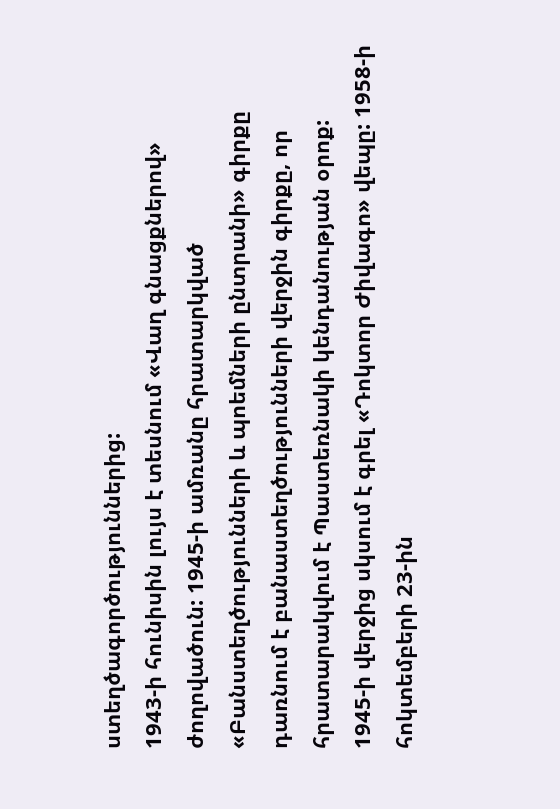ստեղծագործություններից:
1943-ի հունիսին լույս է տեսնում «Վաղ գնացքներով» ժողովածուն: 1945-ի ամռանը հրատարկված «Բանստեղծությունների և պոեմների ընտրանի» գիրքը դառնում է բանաստեղծությունների վերջին գիրքը, որ հրատարակվում է Պաստեռնակի կենդանության օրոք:
1945-ի վերջից սկսում է գրել «Դոկտոր Ժիվագո» վեպը: 1958-ի հոկտեմբերի 23-ին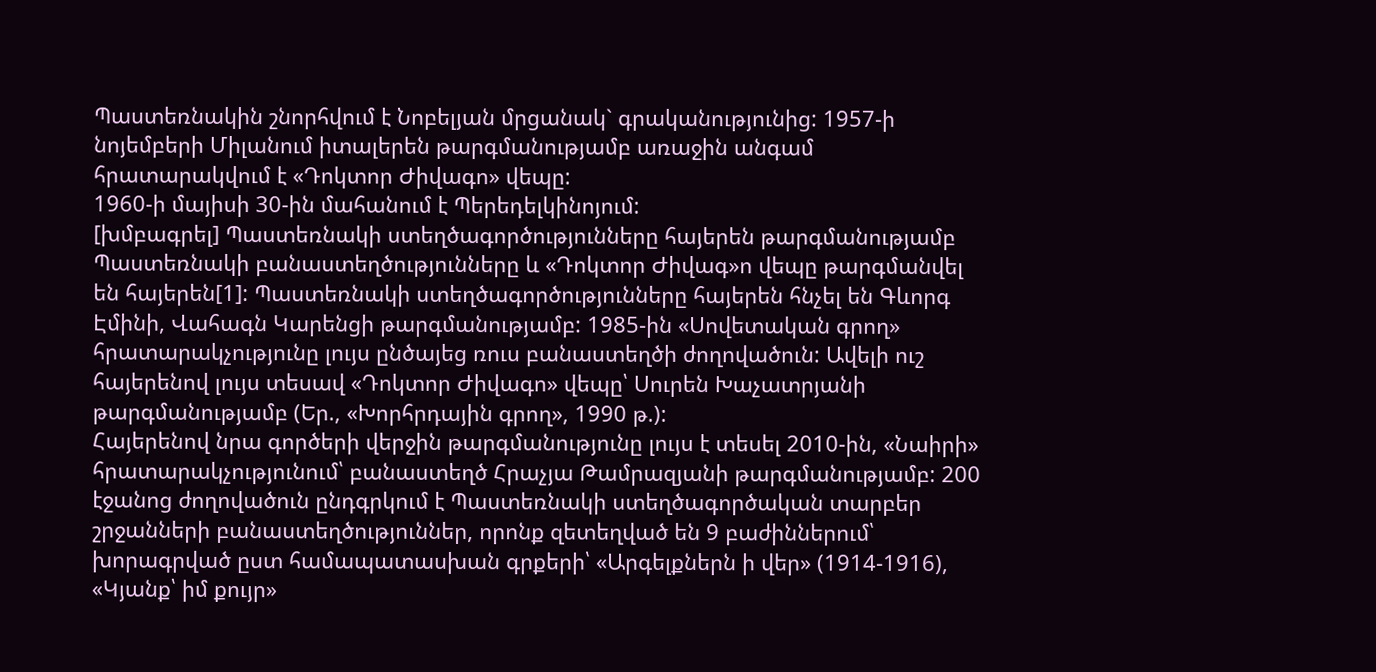Պաստեռնակին շնորհվում է Նոբելյան մրցանակ` գրականությունից: 1957-ի նոյեմբերի Միլանում իտալերեն թարգմանությամբ առաջին անգամ հրատարակվում է «Դոկտոր Ժիվագո» վեպը:
1960-ի մայիսի 30-ին մահանում է Պերեդելկինոյում:
[խմբագրել] Պաստեռնակի ստեղծագործությունները հայերեն թարգմանությամբ
Պաստեռնակի բանաստեղծությունները և «Դոկտոր Ժիվագ»ո վեպը թարգմանվել են հայերեն[1]: Պաստեռնակի ստեղծագործությունները հայերեն հնչել են Գևորգ Էմինի, Վահագն Կարենցի թարգմանությամբ: 1985-ին «Սովետական գրող» հրատարակչությունը լույս ընծայեց ռուս բանաստեղծի ժողովածուն: Ավելի ուշ հայերենով լույս տեսավ «Դոկտոր Ժիվագո» վեպը՝ Սուրեն Խաչատրյանի թարգմանությամբ (Եր., «Խորհրդային գրող», 1990 թ.):
Հայերենով նրա գործերի վերջին թարգմանությունը լույս է տեսել 2010-ին, «Նաիրի» հրատարակչությունում՝ բանաստեղծ Հրաչյա Թամրազյանի թարգմանությամբ: 200 էջանոց ժողովածուն ընդգրկում է Պաստեռնակի ստեղծագործական տարբեր շրջանների բանաստեղծություններ, որոնք զետեղված են 9 բաժիններում՝ խորագրված ըստ համապատասխան գրքերի՝ «Արգելքներն ի վեր» (1914-1916), «Կյանք՝ իմ քույր»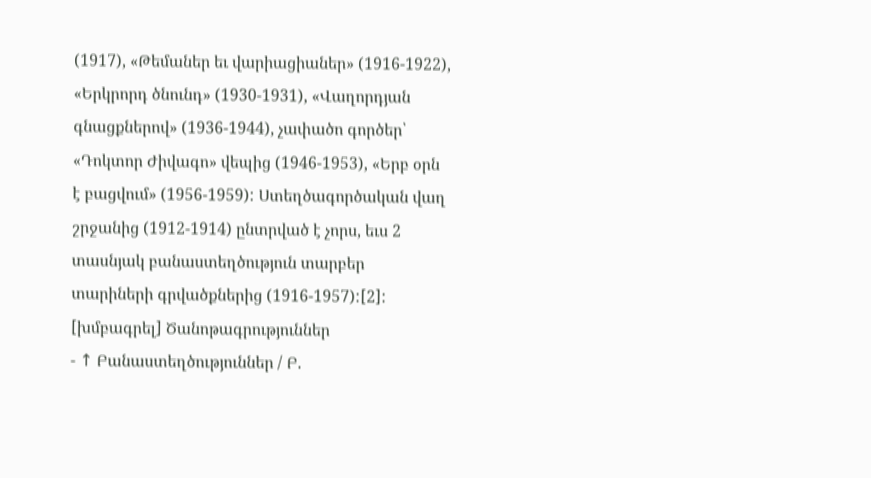(1917), «Թեմաներ եւ վարիացիաներ» (1916-1922), «Երկրորդ ծնունդ» (1930-1931), «Վաղորդյան գնացքներով» (1936-1944), չափածո գործեր՝ «Դոկտոր Ժիվագո» վեպից (1946-1953), «Երբ օրն է բացվում» (1956-1959): Ստեղծագործական վաղ շրջանից (1912-1914) ընտրված է չորս, եւս 2 տասնյակ բանաստեղծություն տարբեր տարիների գրվածքներից (1916-1957):[2]:
[խմբագրել] Ծանոթագրություններ
- ↑ Բանաստեղծություններ / Բ.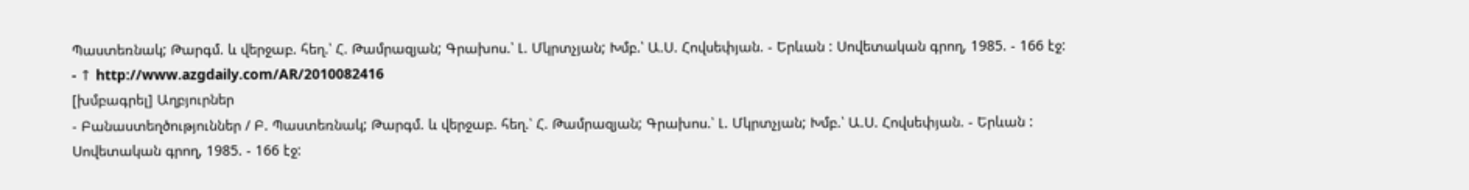Պաստեռնակ; Թարգմ. և վերջաբ. հեղ.՝ Հ. Թամրազյան; Գրախոս.՝ Լ. Մկրտչյան; Խմբ.՝ Ա.Ս. Հովսեփյան. - Երևան : Սովետական գրող, 1985. - 166 էջ:
- ↑ http://www.azgdaily.com/AR/2010082416
[խմբագրել] Աղբյուրներ
- Բանաստեղծություններ / Բ. Պաստեռնակ; Թարգմ. և վերջաբ. հեղ.՝ Հ. Թամրազյան; Գրախոս.՝ Լ. Մկրտչյան; Խմբ.՝ Ա.Ս. Հովսեփյան. - Երևան : Սովետական գրող, 1985. - 166 էջ: